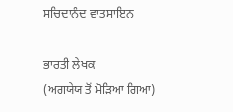ਸਚਿਦਾਨੰਦ ਵਾਤਸਾਇਨ

ਭਾਰਤੀ ਲੇਖਕ
(ਅਗਯੇਯ ਤੋਂ ਮੋੜਿਆ ਗਿਆ)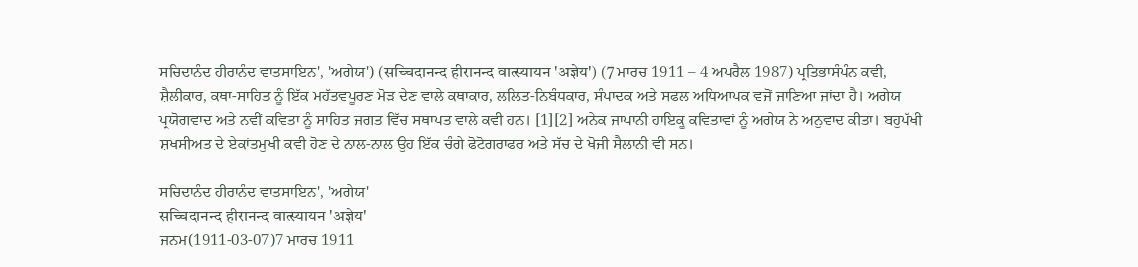ਸਚਿਦਾਨੰਦ ਹੀਰਾਨੰਦ ਵਾਤਸਾਇਨ', 'ਅਗੇਯ') (सच्‍चिदानन्‍द हीरानन्‍द वात्‍स्‍यायन 'अज्ञेय') (7 ਮਾਰਚ 1911 – 4 ਅਪਰੈਲ 1987) ਪ੍ਰਤਿਭਾਸੰਪੰਨ ਕਵੀ, ਸ਼ੈਲੀਕਾਰ, ਕਥਾ-ਸਾਹਿਤ ਨੂੰ ਇੱਕ ਮਹੱਤਵਪੂਰਣ ਮੋੜ ਦੇਣ ਵਾਲੇ ਕਥਾਕਾਰ, ਲਲਿਤ-ਨਿਬੰਧਕਾਰ, ਸੰਪਾਦਕ ਅਤੇ ਸਫਲ ਅਧਿਆਪਕ ਵਜੋਂ ਜਾਣਿਆ ਜਾਂਦਾ ਹੈ। ਅਗੇਯ ਪ੍ਰਯੋਗਵਾਦ ਅਤੇ ਨਵੀਂ ਕਵਿਤਾ ਨੂੰ ਸਾਹਿਤ ਜਗਤ ਵਿੱਚ ਸਥਾਪਤ ਵਾਲੇ ਕਵੀ ਹਨ। [1][2] ਅਨੇਕ ਜਾਪਾਨੀ ਹਾਇਕੂ ਕਵਿਤਾਵਾਂ ਨੂੰ ਅਗੇਯ ਨੇ ਅਨੁਵਾਦ ਕੀਤਾ। ਬਹੁਪੱਖੀ ਸ਼ਖਸੀਅਤ ਦੇ ਏਕਾਂਤਮੁਖੀ ਕਵੀ ਹੋਣ ਦੇ ਨਾਲ-ਨਾਲ ਉਹ ਇੱਕ ਚੰਗੇ ਫੋਟੋਗਰਾਫਰ ਅਤੇ ਸੱਚ ਦੇ ਖੋਜੀ ਸੈਲਾਨੀ ਵੀ ਸਨ।

ਸਚਿਦਾਨੰਦ ਹੀਰਾਨੰਦ ਵਾਤਸਾਇਨ', 'ਅਗੇਯ'
सच्‍चिदानन्‍द हीरानन्‍द वात्‍स्‍यायन 'अज्ञेय'
ਜਨਮ(1911-03-07)7 ਮਾਰਚ 1911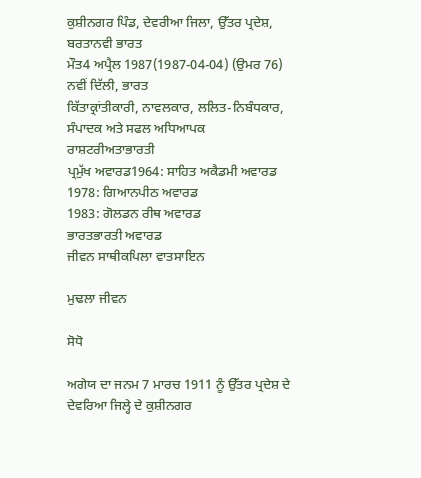ਕੁਸ਼ੀਨਗਰ ਪਿੰਡ, ਦੇਵਰੀਆ ਜਿਲਾ, ਉੱਤਰ ਪ੍ਰਦੇਸ਼, ਬਰਤਾਨਵੀ ਭਾਰਤ
ਮੌਤ4 ਅਪ੍ਰੈਲ 1987(1987-04-04) (ਉਮਰ 76)
ਨਵੀਂ ਦਿੱਲੀ, ਭਾਰਤ
ਕਿੱਤਾਕ੍ਰਾਂਤੀਕਾਰੀ, ਨਾਵਲਕਾਰ, ਲਲਿਤ-ਨਿਬੰਧਕਾਰ, ਸੰਪਾਦਕ ਅਤੇ ਸਫਲ ਅਧਿਆਪਕ
ਰਾਸ਼ਟਰੀਅਤਾਭਾਰਤੀ
ਪ੍ਰਮੁੱਖ ਅਵਾਰਡ1964: ਸਾਹਿਤ ਅਕੈਡਮੀ ਅਵਾਰਡ
1978: ਗਿਆਨਪੀਠ ਅਵਾਰਡ
1983: ਗੋਲਡਨ ਰੀਥ ਅਵਾਰਡ
ਭਾਰਤਭਾਰਤੀ ਅਵਾਰਡ
ਜੀਵਨ ਸਾਥੀਕਪਿਲਾ ਵਾਤਸਾਇਨ

ਮੁਢਲਾ ਜੀਵਨ

ਸੋਧੋ

ਅਗੇਯ ਦਾ ਜਨਮ 7 ਮਾਰਚ 1911 ਨੂੰ ਉੱਤਰ ਪ੍ਰਦੇਸ਼ ਦੇ ਦੇਵਰਿਆ ਜਿਲ੍ਹੇ ਦੇ ਕੁਸ਼ੀਨਗਰ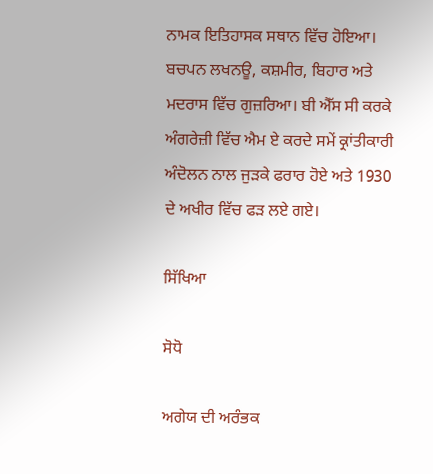ਨਾਮਕ ਇਤਿਹਾਸਕ ਸਥਾਨ ਵਿੱਚ ਹੋਇਆ। ਬਚਪਨ ਲਖਨਊ, ਕਸ਼ਮੀਰ, ਬਿਹਾਰ ਅਤੇ ਮਦਰਾਸ ਵਿੱਚ ਗੁਜ਼ਰਿਆ। ਬੀ ਐੱਸ ਸੀ ਕਰਕੇ ਅੰਗਰੇਜ਼ੀ ਵਿੱਚ ਐਮ ਏ ਕਰਦੇ ਸਮੇਂ ਕ੍ਰਾਂਤੀਕਾਰੀ ਅੰਦੋਲਨ ਨਾਲ ਜੁੜਕੇ ਫਰਾਰ ਹੋਏ ਅਤੇ 1930 ਦੇ ਅਖੀਰ ਵਿੱਚ ਫੜ ਲਏ ਗਏ।

ਸਿੱਖਿਆ

ਸੋਧੋ

ਅਗੇਯ ਦੀ ਅਰੰਭਕ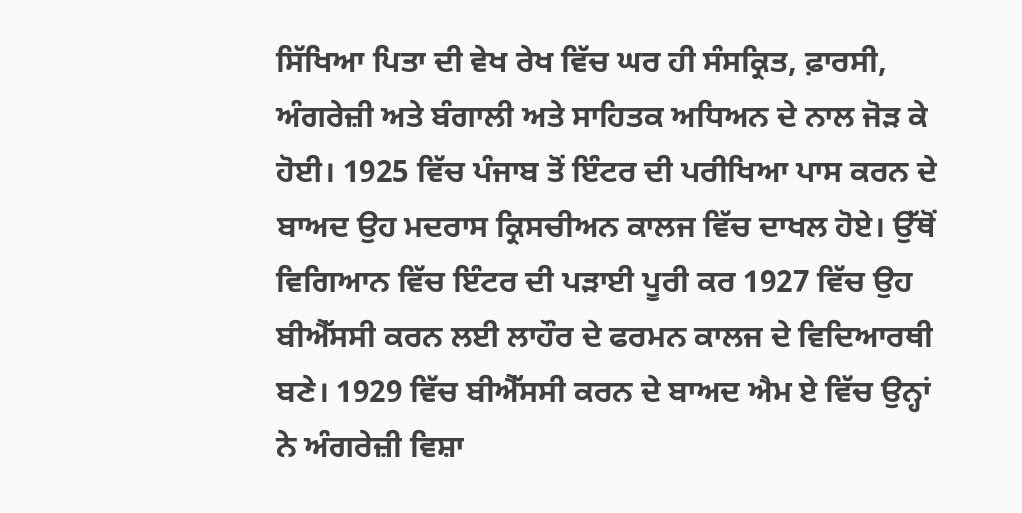ਸਿੱਖਿਆ ਪਿਤਾ ਦੀ ਵੇਖ ਰੇਖ ਵਿੱਚ ਘਰ ਹੀ ਸੰਸਕ੍ਰਿਤ, ਫ਼ਾਰਸੀ, ਅੰਗਰੇਜ਼ੀ ਅਤੇ ਬੰਗਾਲੀ ਅਤੇ ਸਾਹਿਤਕ ਅਧਿਅਨ ਦੇ ਨਾਲ ਜੋੜ ਕੇ ਹੋਈ। 1925 ਵਿੱਚ ਪੰਜਾਬ ਤੋਂ ਇੰਟਰ ਦੀ ਪਰੀਖਿਆ ਪਾਸ ਕਰਨ ਦੇ ਬਾਅਦ ਉਹ ਮਦਰਾਸ ਕ੍ਰਿਸਚੀਅਨ ਕਾਲਜ ਵਿੱਚ ਦਾਖਲ ਹੋਏ। ਉੱਥੋਂ ਵਿਗਿਆਨ ਵਿੱਚ ਇੰਟਰ ਦੀ ਪੜਾਈ ਪੂਰੀ ਕਰ 1927 ਵਿੱਚ ਉਹ ਬੀਐੱਸਸੀ ਕਰਨ ਲਈ ਲਾਹੌਰ ਦੇ ਫਰਮਨ ਕਾਲਜ ਦੇ ਵਿਦਿਆਰਥੀ ਬਣੇ। 1929 ਵਿੱਚ ਬੀਐੱਸਸੀ ਕਰਨ ਦੇ ਬਾਅਦ ਐਮ ਏ ਵਿੱਚ ਉਨ੍ਹਾਂ ਨੇ ਅੰਗਰੇਜ਼ੀ ਵਿਸ਼ਾ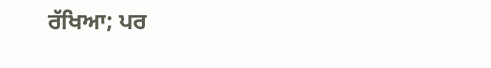ਰੱਖਿਆ; ਪਰ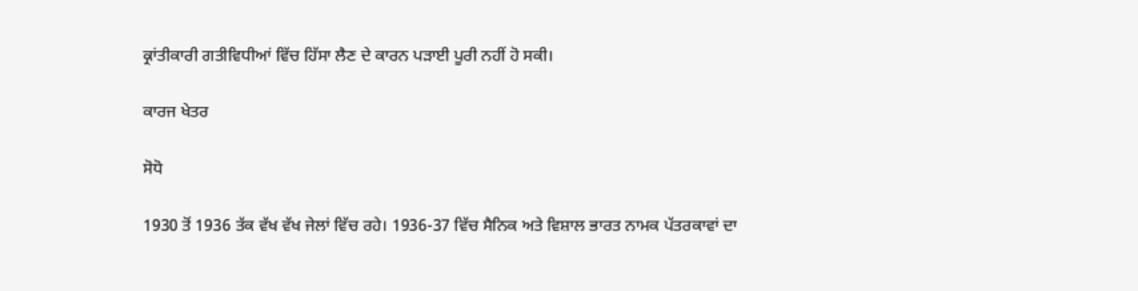ਕ੍ਰਾਂਤੀਕਾਰੀ ਗਤੀਵਿਧੀਆਂ ਵਿੱਚ ਹਿੱਸਾ ਲੈਣ ਦੇ ਕਾਰਨ ਪੜਾਈ ਪੂਰੀ ਨਹੀਂ ਹੋ ਸਕੀ।

ਕਾਰਜ ਖੇਤਰ

ਸੋਧੋ

1930 ਤੋਂ 1936 ਤੱਕ ਵੱਖ ਵੱਖ ਜੇਲਾਂ ਵਿੱਚ ਰਹੇ। 1936-37 ਵਿੱਚ ਸੈਨਿਕ ਅਤੇ ਵਿਸ਼ਾਲ ਭਾਰਤ ਨਾਮਕ ਪੱਤਰਕਾਵਾਂ ਦਾ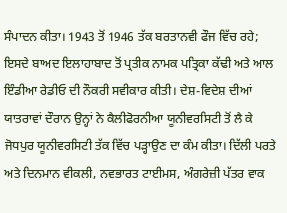ਸੰਪਾਦਨ ਕੀਤਾ। 1943 ਤੋਂ 1946 ਤੱਕ ਬਰਤਾਨਵੀ ਫੌਜ ਵਿੱਚ ਰਹੇ; ਇਸਦੇ ਬਾਅਦ ਇਲਾਹਾਬਾਦ ਤੋਂ ਪ੍ਰਤੀਕ ਨਾਮਕ ਪਤ੍ਰਿਕਾ ਕੱਢੀ ਅਤੇ ਆਲ ਇੰਡੀਆ ਰੇਡੀਓ ਦੀ ਨੌਕਰੀ ਸਵੀਕਾਰ ਕੀਤੀ। ਦੇਸ਼-ਵਿਦੇਸ਼ ਦੀਆਂ ਯਾਤਰਾਵਾਂ ਦੌਰਾਨ ਉਨ੍ਹਾਂ ਨੇ ਕੈਲੀਫੋਰਨੀਆ ਯੂਨੀਵਰਸਿਟੀ ਤੋਂ ਲੈ ਕੇ ਜੋਧਪੁਰ ਯੂਨੀਵਰਸਿਟੀ ਤੱਕ ਵਿੱਚ ਪੜ੍ਹਾਉਣ ਦਾ ਕੰਮ ਕੀਤਾ। ਦਿੱਲੀ ਪਰਤੇ ਅਤੇ ਦਿਨਮਾਨ ਵੀਕਲੀ, ਨਵਭਾਰਤ ਟਾਈਮਸ, ਅੰਗਰੇਜ਼ੀ ਪੱਤਰ ਵਾਕ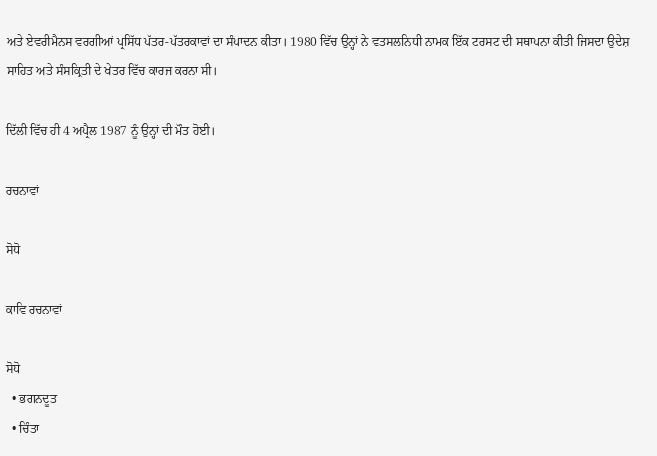ਅਤੇ ਏਵਰੀਮੈਨਸ ਵਰਗੀਆਂ ਪ੍ਰਸਿੱਧ ਪੱਤਰ-ਪੱਤਰਕਾਵਾਂ ਦਾ ਸੰਪਾਦਨ ਕੀਤਾ। 1980 ਵਿੱਚ ਉਨ੍ਹਾਂ ਨੇ ਵਤਸਲਨਿਧੀ ਨਾਮਕ ਇੱਕ ਟਰਸਟ ਦੀ ਸਥਾਪਨਾ ਕੀਤੀ ਜਿਸਦਾ ਉਦੇਸ਼ ਸਾਹਿਤ ਅਤੇ ਸੰਸਕ੍ਰਿਤੀ ਦੇ ਖੇਤਰ ਵਿੱਚ ਕਾਰਜ ਕਰਨਾ ਸੀ।

ਦਿੱਲੀ ਵਿੱਚ ਹੀ 4 ਅਪ੍ਰੈਲ 1987 ਨੂੰ ਉਨ੍ਹਾਂ ਦੀ ਮੌਤ ਹੋਈ।

ਰਚਨਾਵਾਂ

ਸੋਧੋ

ਕਾਵਿ ਰਚਨਾਵਾਂ

ਸੋਧੋ
  • ਭਗਨਦੂਤ
  • ਚਿੰਤਾ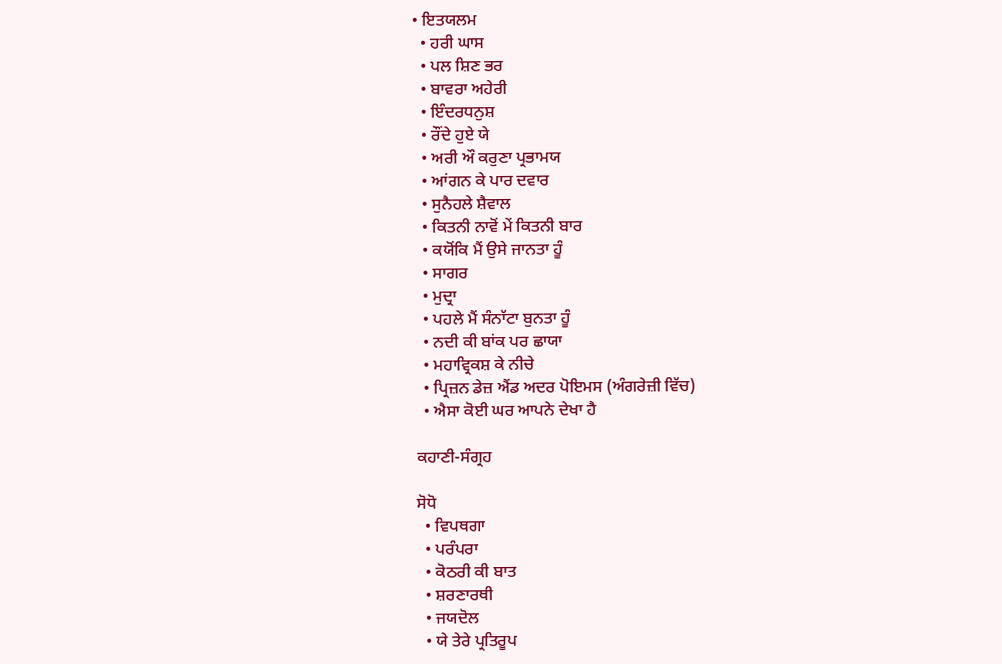• ਇਤਯਲਮ
  • ਹਰੀ ਘਾਸ
  • ਪਲ ਸ਼ਿਣ ਭਰ
  • ਬਾਵਰਾ ਅਹੇਰੀ
  • ਇੰਦਰਧਨੁਸ਼
  • ਰੌਂਦੇ ਹੁਏ ਯੇ
  • ਅਰੀ ਔ ਕਰੁਣਾ ਪ੍ਰਭਾਮਯ
  • ਆਂਗਨ ਕੇ ਪਾਰ ਦਵਾਰ
  • ਸੁਨੈਹਲੇ ਸ਼ੈਵਾਲ
  • ਕਿਤਨੀ ਨਾਵੋਂ ਮੇਂ ਕਿਤਨੀ ਬਾਰ
  • ਕਯੋਂਕਿ ਮੈਂ ਉਸੇ ਜਾਨਤਾ ਹੂੰ
  • ਸਾਗਰ
  • ਮੁਦ੍ਰਾ
  • ਪਹਲੇ ਮੈਂ ਸੰਨਾੱਟਾ ਬੁਨਤਾ ਹੂੰ
  • ਨਦੀ ਕੀ ਬਾਂਕ ਪਰ ਛਾਯਾ
  • ਮਹਾਵ੍ਰਿਕਸ਼ ਕੇ ਨੀਚੇ
  • ਪ੍ਰਿਜ਼ਨ ਡੇਜ਼ ਐਂਡ ਅਦਰ ਪੋਇਮਸ (ਅੰਗਰੇਜ਼ੀ ਵਿੱਚ)
  • ਐਸਾ ਕੋਈ ਘਰ ਆਪਨੇ ਦੇਖਾ ਹੈ

ਕਹਾਣੀ-ਸੰਗ੍ਰਹ

ਸੋਧੋ
  • ਵਿਪਥਗਾ
  • ਪਰੰਪਰਾ
  • ਕੋਠਰੀ ਕੀ ਬਾਤ
  • ਸ਼ਰਣਾਰਥੀ
  • ਜਯਦੋਲ
  • ਯੇ ਤੇਰੇ ਪ੍ਰਤਿਰੂਪ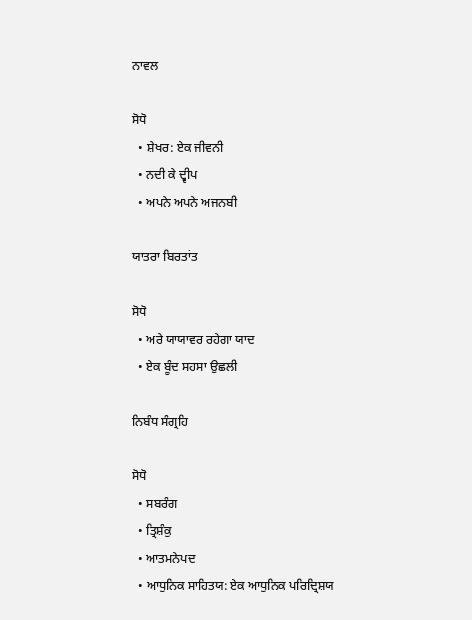ਨਾਵਲ

ਸੋਧੋ
  • ਸ਼ੇਖਰ: ਏਕ ਜੀਵਨੀ
  • ਨਦੀ ਕੇ ਦ੍ਵੀਪ
  • ਅਪਨੇ ਅਪਨੇ ਅਜਨਬੀ

ਯਾਤਰਾ ਬਿਰਤਾਂਤ

ਸੋਧੋ
  • ਅਰੇ ਯਾਯਾਵਰ ਰਹੇਗਾ ਯਾਦ
  • ਏਕ ਬੂੰਦ ਸਹਸਾ ਉਛਲੀ

ਨਿਬੰਧ ਸੰਗ੍ਰਹਿ

ਸੋਧੋ
  • ਸਬਰੰਗ
  • ਤ੍ਰਿਸ਼ੰਕੁ
  • ਆਤਮਨੇਪਦ
  • ਆਧੁਨਿਕ ਸਾਹਿਤਯ: ਏਕ ਆਧੁਨਿਕ ਪਰਿਦ੍ਰਿਸ਼ਯ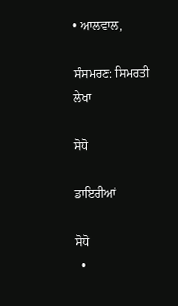• ਆਲਵਾਲ,

ਸੰਸਮਰਣ: ਸਿਮਰਤੀ ਲੇਖਾ

ਸੋਧੋ

ਡਾਇਰੀਆਂ

ਸੋਧੋ
  •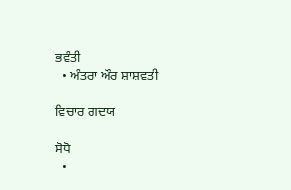ਭਵੰਤੀ
  • ਅੰਤਰਾ ਔਰ ਸ਼ਾਸ਼ਵਤੀ

ਵਿਚਾਰ ਗਦਯ

ਸੋਧੋ
  •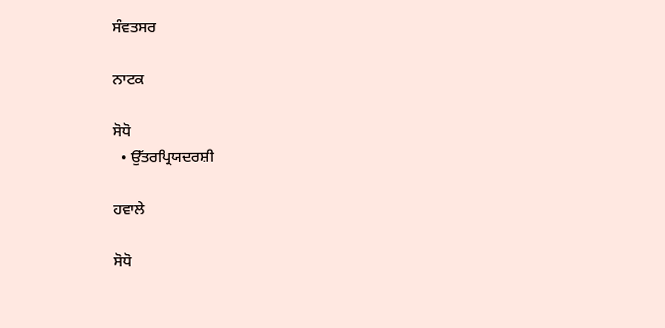ਸੰਵਤਸਰ

ਨਾਟਕ

ਸੋਧੋ
  • ਉੱਤਰਪ੍ਰਿਯਦਰਸ਼ੀ

ਹਵਾਲੇ

ਸੋਧੋ